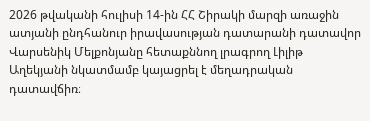2026 թվականի հուլիսի 14-ին ՀՀ Շիրակի մարզի առաջին ատյանի ընդհանուր իրավասության դատարանի դատավոր Վարսենիկ Մելքոնյանը հետաքննող լրագրող Լիլիթ Աղեկյանի նկատմամբ կայացրել է մեղադրական դատավճիռ։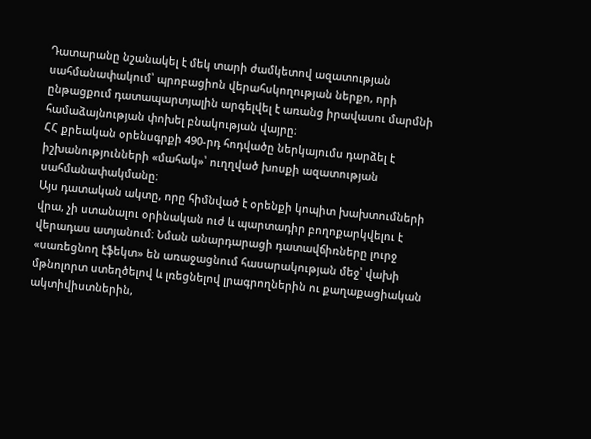Դատարանը նշանակել է մեկ տարի ժամկետով ազատության սահմանափակում՝ պրոբացիոն վերահսկողության ներքո, որի ընթացքում դատապարտյալին արգելվել է առանց իրավասու մարմնի համաձայնության փոխել բնակության վայրը։
ՀՀ քրեական օրենսգրքի 490-րդ հոդվածը ներկայումս դարձել է իշխանությունների «մահակ»՝ ուղղված խոսքի ազատության սահմանափակմանը։
Այս դատական ակտը, որը հիմնված է օրենքի կոպիտ խախտումների վրա, չի ստանալու օրինական ուժ և պարտադիր բողոքարկվելու է վերադաս ատյանում։ Նման անարդարացի դատավճիռները լուրջ «սառեցնող էֆեկտ» են առաջացնում հասարակության մեջ՝ վախի մթնոլորտ ստեղծելով և լռեցնելով լրագրողներին ու քաղաքացիական ակտիվիստներին,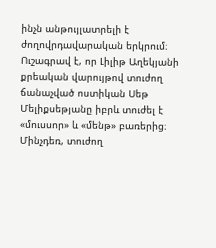ինչն անթույլատրելի է ժողովրդավարական երկրում։
Ուշագրավ է, որ Լիլիթ Աղեկյանի քրեական վարույթով տուժող ճանաչված ոստիկան Սեթ Մելիքսեթյանը իբրև տուժել է «մուսսոր» և «մենթ» բառերից։ Մինչդեռ, տուժող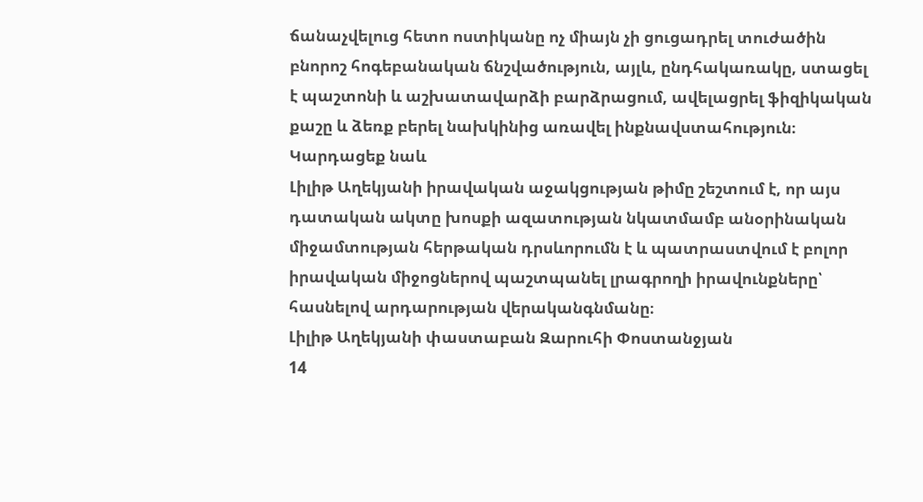ճանաչվելուց հետո ոստիկանը ոչ միայն չի ցուցադրել տուժածին բնորոշ հոգեբանական ճնշվածություն, այլև, ընդհակառակը, ստացել է պաշտոնի և աշխատավարձի բարձրացում, ավելացրել ֆիզիկական քաշը և ձեռք բերել նախկինից առավել ինքնավստահություն։
Կարդացեք նաև
Լիլիթ Աղեկյանի իրավական աջակցության թիմը շեշտում է, որ այս դատական ակտը խոսքի ազատության նկատմամբ անօրինական միջամտության հերթական դրսևորումն է և պատրաստվում է բոլոր իրավական միջոցներով պաշտպանել լրագրողի իրավունքները՝ հասնելով արդարության վերականգնմանը։
Լիլիթ Աղեկյանի փաստաբան Զարուհի Փոստանջյան
14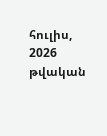հուլիս, 2026 թվական